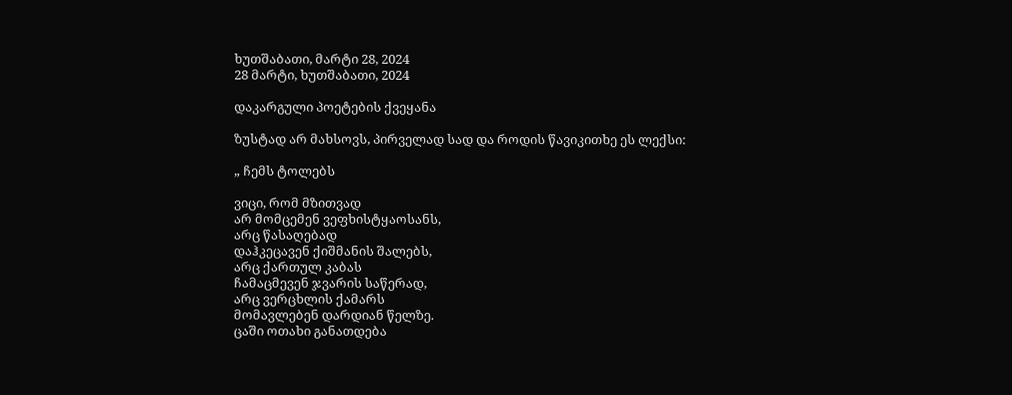ხუთშაბათი, მარტი 28, 2024
28 მარტი, ხუთშაბათი, 2024

დაკარგული პოეტების ქვეყანა

ზუსტად არ მახსოვს, პირველად სად და როდის წავიკითხე ეს ლექსი:

„ ჩემს ტოლებს

ვიცი, რომ მზითვად
არ მომცემენ ვეფხისტყაოსანს,
არც წასაღებად
დაჰკეცავენ ქიშმანის შალებს,
არც ქართულ კაბას
ჩამაცმევენ ჯვარის საწერად,
არც ვერცხლის ქამარს
მომავლებენ დარდიან წელზე.
ცაში ოთახი განათდება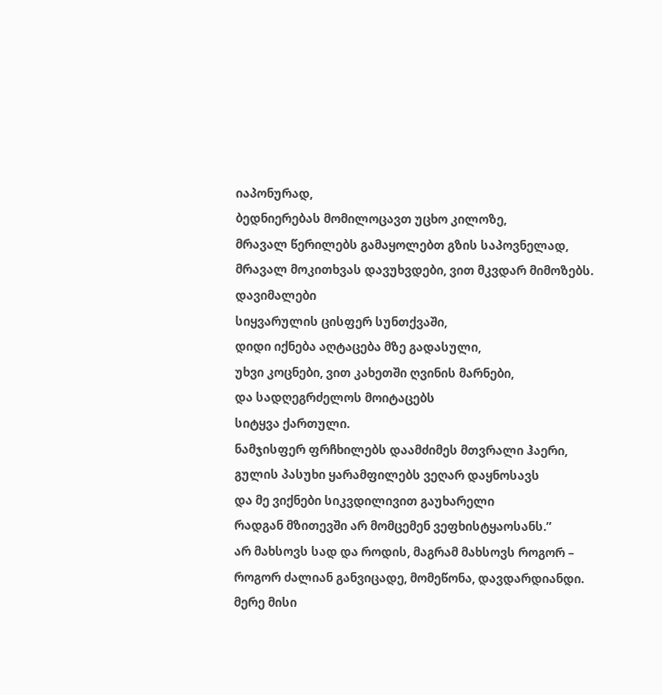იაპონურად,
ბედნიერებას მომილოცავთ უცხო კილოზე,
მრავალ წერილებს გამაყოლებთ გზის საპოვნელად,
მრავალ მოკითხვას დავუხვდები, ვით მკვდარ მიმოზებს.
დავიმალები
სიყვარულის ცისფერ სუნთქვაში,
დიდი იქნება აღტაცება მზე გადასული,
უხვი კოცნები, ვით კახეთში ღვინის მარნები,
და სადღეგრძელოს მოიტაცებს
სიტყვა ქართული.
ნამჯისფერ ფრჩხილებს დაამძიმეს მთვრალი ჰაერი,
გულის პასუხი ყარამფილებს ვეღარ დაყნოსავს
და მე ვიქნები სიკვდილივით გაუხარელი
რადგან მზითევში არ მომცემენ ვეფხისტყაოსანს.”
არ მახსოვს სად და როდის, მაგრამ მახსოვს როგორ – როგორ ძალიან განვიცადე, მომეწონა, დავდარდიანდი. მერე მისი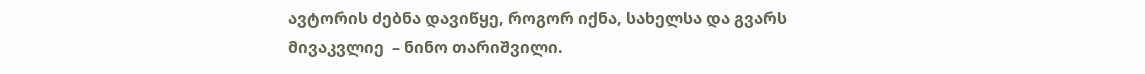ავტორის ძებნა დავიწყე, როგორ იქნა, სახელსა და გვარს მივაკვლიე  – ნინო თარიშვილი.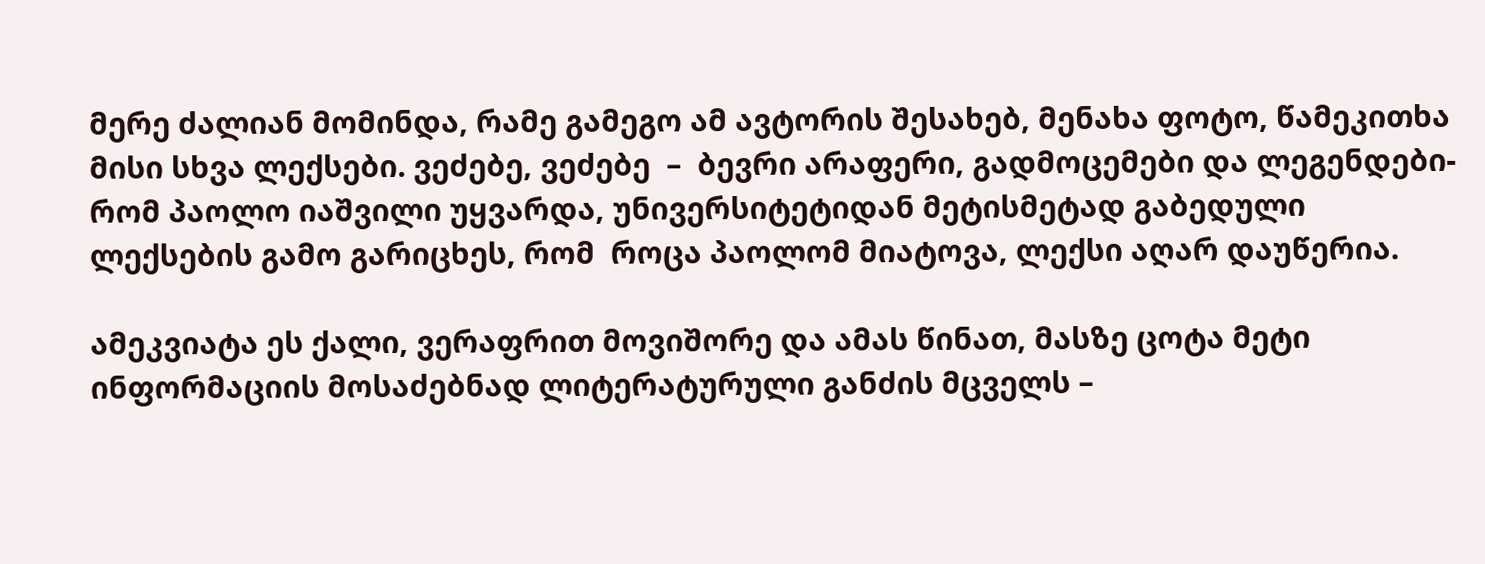მერე ძალიან მომინდა, რამე გამეგო ამ ავტორის შესახებ, მენახა ფოტო, წამეკითხა მისი სხვა ლექსები. ვეძებე, ვეძებე  –  ბევრი არაფერი, გადმოცემები და ლეგენდები-  რომ პაოლო იაშვილი უყვარდა, უნივერსიტეტიდან მეტისმეტად გაბედული ლექსების გამო გარიცხეს, რომ  როცა პაოლომ მიატოვა, ლექსი აღარ დაუწერია.

ამეკვიატა ეს ქალი, ვერაფრით მოვიშორე და ამას წინათ, მასზე ცოტა მეტი ინფორმაციის მოსაძებნად ლიტერატურული განძის მცველს –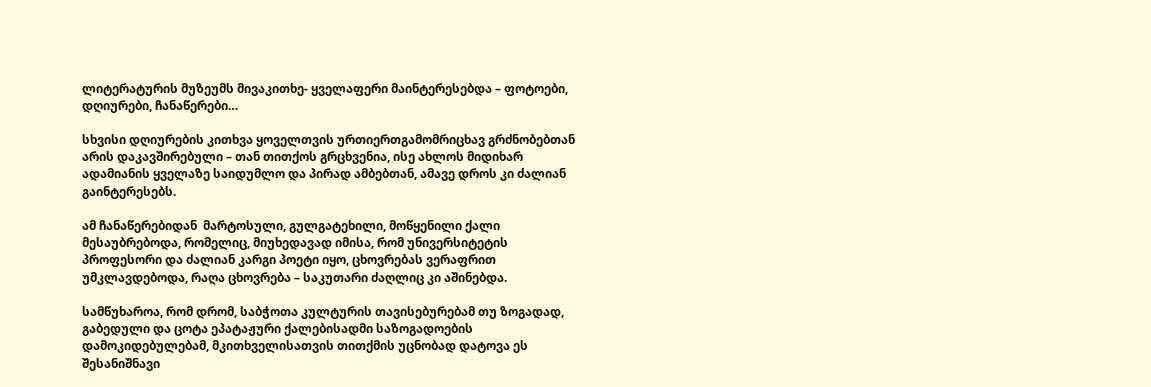ლიტერატურის მუზეუმს მივაკითხე- ყველაფერი მაინტერესებდა – ფოტოები, დღიურები, ჩანაწერები…

სხვისი დღიურების კითხვა ყოველთვის ურთიერთგამომრიცხავ გრძნობებთან არის დაკავშირებული – თან თითქოს გრცხვენია, ისე ახლოს მიდიხარ ადამიანის ყველაზე საიდუმლო და პირად ამბებთან, ამავე დროს კი ძალიან გაინტერესებს.

ამ ჩანაწერებიდან  მარტოსული, გულგატეხილი, მოწყენილი ქალი მესაუბრებოდა, რომელიც, მიუხედავად იმისა, რომ უნივერსიტეტის პროფესორი და ძალიან კარგი პოეტი იყო, ცხოვრებას ვერაფრით უმკლავდებოდა, რაღა ცხოვრება – საკუთარი ძაღლიც კი აშინებდა.

სამწუხაროა, რომ დრომ, საბჭოთა კულტურის თავისებურებამ თუ ზოგადად, გაბედული და ცოტა ეპატაჟური ქალებისადმი საზოგადოების  დამოკიდებულებამ, მკითხველისათვის თითქმის უცნობად დატოვა ეს შესანიშნავი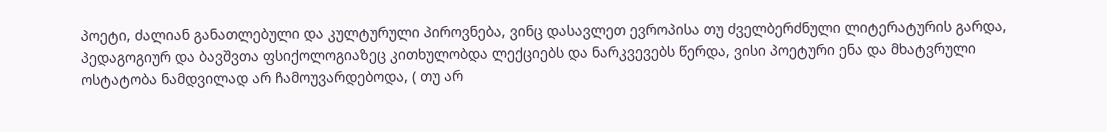პოეტი, ძალიან განათლებული და კულტურული პიროვნება, ვინც დასავლეთ ევროპისა თუ ძველბერძნული ლიტერატურის გარდა, პედაგოგიურ და ბავშვთა ფსიქოლოგიაზეც კითხულობდა ლექციებს და ნარკვევებს წერდა, ვისი პოეტური ენა და მხატვრული ოსტატობა ნამდვილად არ ჩამოუვარდებოდა, ( თუ არ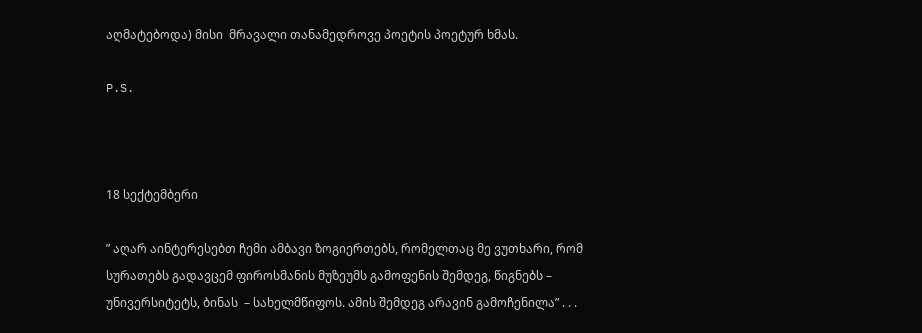აღმატებოდა) მისი  მრავალი თანამედროვე პოეტის პოეტურ ხმას.

P.S.



18 სექტემბერი

” აღარ აინტერესებთ ჩემი ამბავი ზოგიერთებს, რომელთაც მე ვუთხარი, რომ სურათებს გადავცემ ფიროსმანის მუზეუმს გამოფენის შემდეგ, წიგნებს – უნივერსიტეტს, ბინას  – სახელმწიფოს. ამის შემდეგ არავინ გამოჩენილა” . . .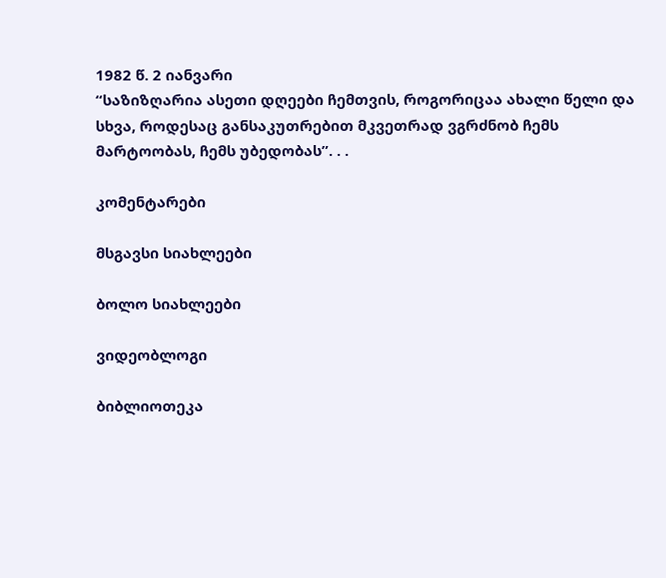1982 წ. 2 იანვარი
“საზიზღარია ასეთი დღეები ჩემთვის, როგორიცაა ახალი წელი და სხვა, როდესაც განსაკუთრებით მკვეთრად ვგრძნობ ჩემს მარტოობას, ჩემს უბედობას”. . .

კომენტარები

მსგავსი სიახლეები

ბოლო სიახლეები

ვიდეობლოგი

ბიბლიოთეკა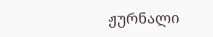ჟურნალი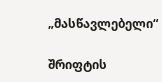„მასწავლებელი“

შრიფტის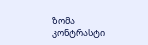ზომა
კონტრასტი